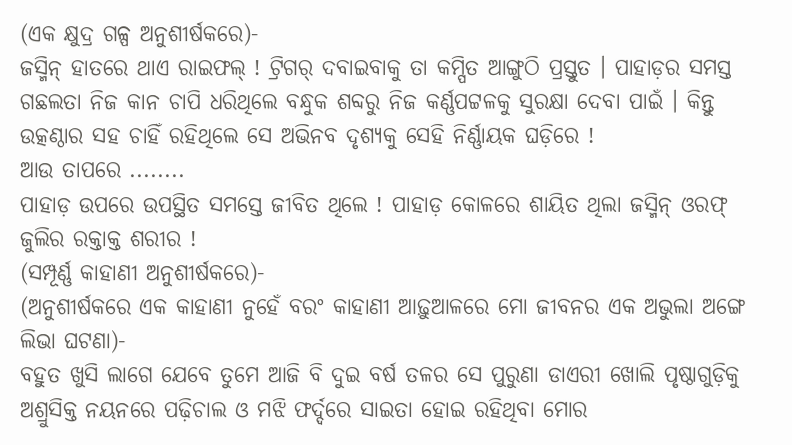(ଏକ କ୍ଷୁଦ୍ର ଗଳ୍ପ ଅନୁଶୀର୍ଷକରେ)-
ଜସ୍ମିନ୍ ହାତରେ ଥାଏ ରାଇଫଲ୍ ! ଟ୍ରିଗର୍ ଦବାଇବାକୁ ତା କମ୍ପିତ ଆଙ୍ଗୁଠି ପ୍ରସ୍ତୁତ । ପାହାଡ଼ର ସମସ୍ତ ଗଛଲତା ନିଜ କାନ ଚାପି ଧରିଥିଲେ ବନ୍ଧୁକ ଶବ୍ଦରୁ ନିଜ କର୍ଣ୍ଣପଟ୍ଟଳକୁ ସୁରକ୍ଷା ଦେବା ପାଇଁ । କିନ୍ତୁ ଉତ୍କଣ୍ଠାର ସହ ଚାହିଁ ରହିଥିଲେ ସେ ଅଭିନବ ଦୃଶ୍ୟକୁ ସେହି ନିର୍ଣ୍ଣାୟକ ଘଡ଼ିରେ !
ଆଉ ତାପରେ ........
ପାହାଡ଼ ଉପରେ ଉପସ୍ଥିତ ସମସ୍ତେ ଜୀବିତ ଥିଲେ ! ପାହାଡ଼ କୋଳରେ ଶାୟିତ ଥିଲା ଜସ୍ମିନ୍ ଓରଫ୍ ଜୁଲିର ରକ୍ତାକ୍ତ ଶରୀର !
(ସମ୍ପୂର୍ଣ୍ଣ କାହାଣୀ ଅନୁଶୀର୍ଷକରେ)-
(ଅନୁଶୀର୍ଷକରେ ଏକ କାହାଣୀ ନୁହେଁ ବରଂ କାହାଣୀ ଆଢ଼ୁଆଳରେ ମୋ ଜୀବନର ଏକ ଅଭୁଲା ଅଙ୍ଗେ ଲିଭା ଘଟଣା)-
ବହୁତ ଖୁସି ଲାଗେ ଯେବେ ତୁମେ ଆଜି ବି ଦୁଇ ବର୍ଷ ତଳର ସେ ପୁରୁଣା ଡାଏରୀ ଖୋଲି ପୃଷ୍ଠାଗୁଡ଼ିକୁ ଅଶ୍ରୁସିକ୍ତ ନୟନରେ ପଢ଼ିଚାଲ ଓ ମଝି ଫର୍ଦ୍ଦରେ ସାଇତା ହୋଇ ରହିଥିବା ମୋର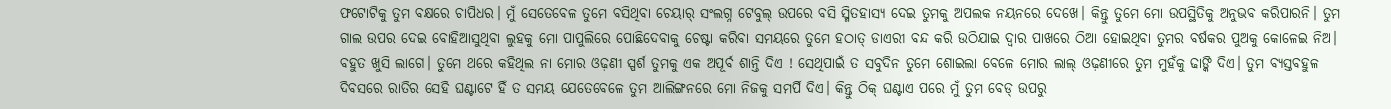ଫଟୋଟିକୁ ତୁମ ବକ୍ଷରେ ଚାପିଧର। ମୁଁ ସେତେବେଳ ତୁମେ ବସିଥିବା ଚେୟାର୍ ସଂଲଗ୍ନ ଟେବୁଲ୍ ଉପରେ ବସି ସ୍ମିତହାସ୍ୟ ଦେଇ ତୁମକୁ ଅପଲକ ନୟନରେ ଦେଖେ। କିନ୍ତୁ ତୁମେ ମୋ ଉପସ୍ଥିତିକୁ ଅନୁଭବ କରିପାରନି। ତୁମ ଗାଲ ଉପର ଦେଇ ବୋହିଆସୁଥିବା ଲୁହକୁ ମୋ ପାପୁଲିରେ ପୋଛିଦେବାକୁ ଚେଷ୍ଟା କରିବା ସମୟରେ ତୁମେ ହଠାତ୍ ଡାଏରୀ ବନ୍ଦ କରି ଉଠିଯାଇ ଦ୍ୱାର ପାଖରେ ଠିଆ ହୋଇଥିବା ତୁମର ବର୍ଷକର ପୁଅକୁ କୋଳେଇ ନିଅ। ବହୁତ ଖୁସି ଲାଗେ। ତୁମେ ଥରେ କହିଥିଲ ନା ମୋର ଓଢ଼ଣୀ ସ୍ପର୍ଶ ତୁମକୁ ଏକ ଅପୂର୍ବ ଶାନ୍ତି ଦିଏ ! ସେଥିପାଇଁ ତ ସବୁଦିନ ତୁମେ ଶୋଇଲା ବେଳେ ମୋର ଲାଲ୍ ଓଢ଼ଣୀରେ ତୁମ ମୁହଁକୁ ଢାଙ୍କି ଦିଏ। ତୁମ ବ୍ୟସ୍ତବହୁଳ ଦିବସରେ ରାତିର ସେହି ଘଣ୍ଟାଟେ ହିଁ ତ ସମୟ ଯେତେବେଳେ ତୁମ ଆଲିଙ୍ଗନରେ ମୋ ନିଜକୁ ସମର୍ପି ଦିଏ। କିନ୍ତୁ ଠିକ୍ ଘଣ୍ଟାଏ ପରେ ମୁଁ ତୁମ ବେଡ୍ ଉପରୁ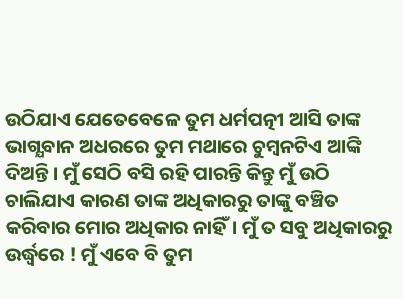ଉଠିଯାଏ ଯେତେବେଳେ ତୁମ ଧର୍ମପତ୍ନୀ ଆସି ତାଙ୍କ ଭାଗ୍ଯବାନ ଅଧରରେ ତୁମ ମଥାରେ ଚୁମ୍ବନଟିଏ ଆଙ୍କି ଦିଅନ୍ତି। ମୁଁ ସେଠି ବସି ରହି ପାରନ୍ତି କିନ୍ତୁ ମୁଁ ଉଠି ଚାଲିଯାଏ କାରଣ ତାଙ୍କ ଅଧିକାରରୁ ତାଙ୍କୁ ବଞ୍ଚିତ କରିବାର ମୋର ଅଧିକାର ନାହିଁ। ମୁଁ ତ ସବୁ ଅଧିକାରରୁ ଉର୍ଦ୍ଧ୍ବରେ ! ମୁଁ ଏବେ ବି ତୁମ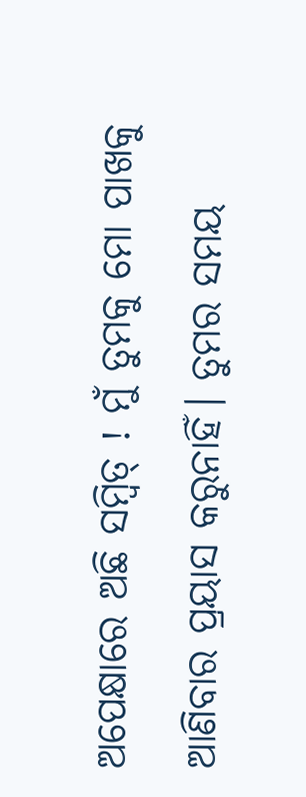ଅପେକ୍ଷାରେ ଅଛି ସମ୍ବିତ୍ ! ମୁଁ ତୁମକୁ ମୋ ପାଖକୁ ଆଣିବାର ପ୍ରୟାସ କରୁନାହିଁ। ତୁମର ସମୟ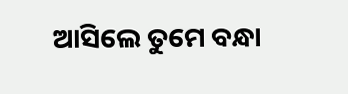ଆସିଲେ ତୁମେ ବନ୍ଧା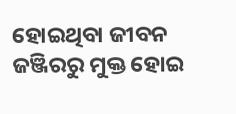ହୋଇଥିବା ଜୀବନ ଜଞ୍ଜିରରୁ ମୁକ୍ତ ହୋଇ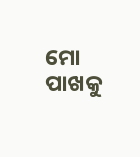ମୋ ପାଖକୁ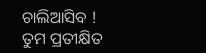ଚାଲିଆସିବ !
ତୁମ ପ୍ରତୀକ୍ଷିତ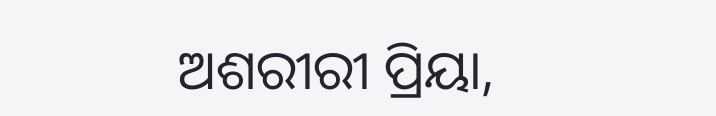ଅଶରୀରୀ ପ୍ରିୟା,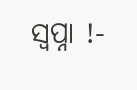ସ୍ୱପ୍ନା !-